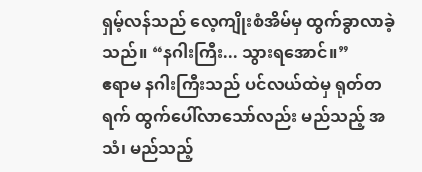ရှမ့်လန်သည် လေ့ကျိုးစံအိမ်မှ ထွက်ခွာလာခဲ့သည်။ “နဂါးကြီး... သွားရအောင်။”
ဧရာမ နဂါးကြီးသည် ပင်လယ်ထဲမှ ရုတ်တရက် ထွက်ပေါ်လာသော်လည်း မည်သည့် အသံ၊ မည်သည့်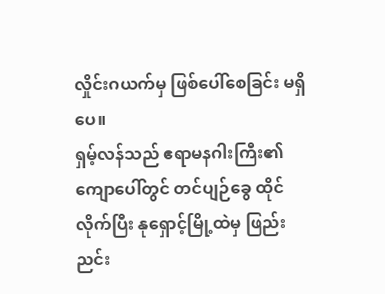လှိုင်းဂယက်မှ ဖြစ်ပေါ်စေခြင်း မရှိပေ။
ရှမ့်လန်သည် ဧရာမနဂါးကြီး၏ ကျောပေါ်တွင် တင်ပျဉ်ခွေ ထိုင်လိုက်ပြီး နုရှောင့်မြို့ထဲမှ ဖြည်းညင်း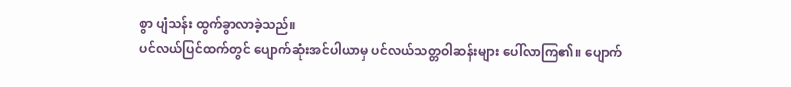စွာ ပျံသန်း ထွက်ခွာလာခဲ့သည်။
ပင်လယ်ပြင်ထက်တွင် ပျောက်ဆုံးအင်ပါယာမှ ပင်လယ်သတ္တဝါဆန်းများ ပေါ်လာကြ၏။ ပျောက်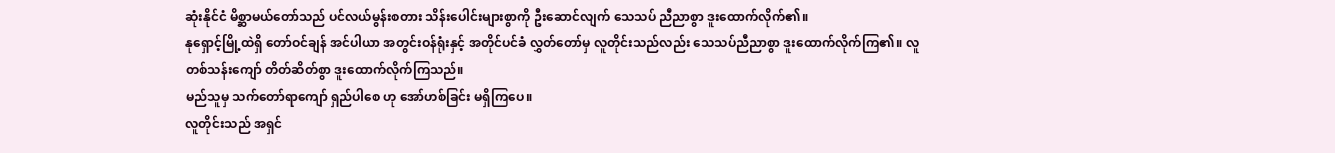ဆုံးနိုင်ငံ မိစ္ဆာမယ်တော်သည် ပင်လယ်မွန်းစတား သိန်းပေါင်းများစွာကို ဦးဆောင်လျက် သေသပ် ညီညာစွာ ဒူးထောက်လိုက်၏။
နုရှောင့်မြို့ထဲရှိ တော်ဝင်ချန် အင်ပါယာ အတွင်းဝန်ရုံးနှင့် အတိုင်ပင်ခံ လွှတ်တော်မှ လူတိုင်းသည်လည်း သေသပ်ညီညာစွာ ဒူးထောက်လိုက်ကြ၏။ လူတစ်သန်းကျော် တိတ်ဆိတ်စွာ ဒူးထောက်လိုက်ကြသည်။
မည်သူမှ သက်တော်ရာကျော် ရှည်ပါစေ ဟု အော်ဟစ်ခြင်း မရှိကြပေ။
လူတိုင်းသည် အရှင်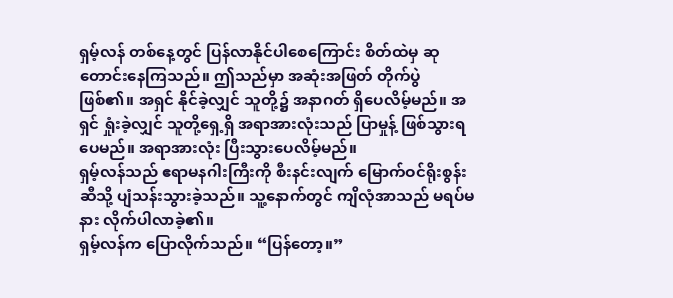ရှမ့်လန် တစ်နေ့တွင် ပြန်လာနိုင်ပါစေကြောင်း စိတ်ထဲမှ ဆုတောင်းနေကြသည်။ ဤသည်မှာ အဆုံးအဖြတ် တိုက်ပွဲ ဖြစ်၏။ အရှင် နိုင်ခဲ့လျှင် သူတို့၌ အနာဂတ် ရှိပေလိမ့်မည်။ အရှင် ရှုံးခဲ့လျှင် သူတို့ရှေ့ရှိ အရာအားလုံးသည် ပြာမှုန့် ဖြစ်သွားရပေမည်။ အရာအားလုံး ပြီးသွားပေလိမ့်မည်။
ရှမ့်လန်သည် ဧရာမနဂါးကြီးကို စီးနင်းလျက် မြောက်ဝင်ရိုးစွန်းဆီသို့ ပျံသန်းသွားခဲ့သည်။ သူ့နောက်တွင် ကျိလုံအာသည် မရပ်မနား လိုက်ပါလာခဲ့၏။
ရှမ့်လန်က ပြောလိုက်သည်။ “ပြန်တော့။”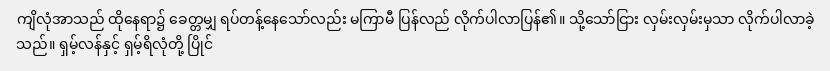ကျိလုံအာသည် ထိုနေရာ၌ ခေတ္တမျှ ရပ်တန့်နေသော်လည်း မကြာမီ ပြန်လည် လိုက်ပါလာပြန်၏။ သို့သော်ငြား လှမ်းလှမ်းမှသာ လိုက်ပါလာခဲ့သည်။ ရှမ့်လန်နှင့် ရှမ့်ရိလုံတို့ ပြိုင်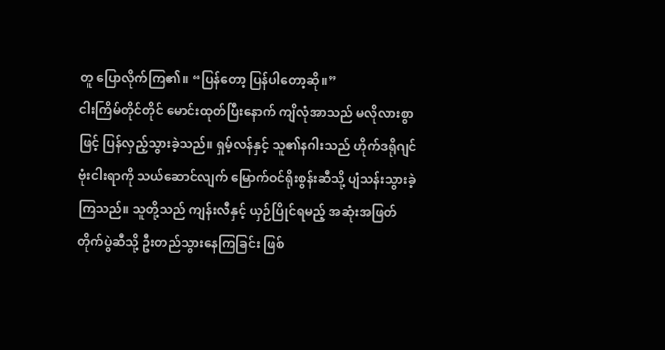တူ ပြောလိုက်ကြ၏။ “ပြန်တော့ ပြန်ပါတော့ဆို။”
ငါးကြိမ်တိုင်တိုင် မောင်းထုတ်ပြီးနောက် ကျိလုံအာသည် မလိုလားစွာဖြင့် ပြန်လှည့်သွားခဲ့သည်။ ရှမ့်လန်နှင့် သူ၏နဂါးသည် ဟိုက်ဒရိုဂျင်ဗုံးငါးရာကို သယ်ဆောင်လျက် မြောက်ဝင်ရိုးစွန်းဆီသို့ ပျံသန်းသွားခဲ့ကြသည်။ သူတို့သည် ကျန်းလီနှင့် ယှဉ်ပြိုင်ရမည့် အဆုံးအဖြတ်တိုက်ပွဲဆီသို့ ဦးတည်သွားနေကြခြင်း ဖြစ်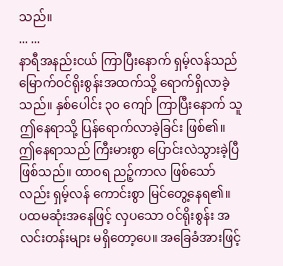သည်။
... ...
နာရီအနည်းငယ် ကြာပြီးနောက် ရှမ့်လန်သည် မြောက်ဝင်ရိုးစွန်းအထက်သို့ ရောက်ရှိလာခဲ့သည်။ နှစ်ပေါင်း ၃၀ ကျော် ကြာပြီးနောက် သူ ဤနေရာသို့ ပြန်ရောက်လာခဲ့ခြင်း ဖြစ်၏။ ဤနေရာသည် ကြီးမားစွာ ပြောင်းလဲသွားခဲ့ပြီ ဖြစ်သည်။ ထာဝရ ညဉ့်ကာလ ဖြစ်သော်လည်း ရှမ့်လန် ကောင်းစွာ မြင်တွေ့နေရ၏။
ပထမဆုံးအနေဖြင့် လှပသော ဝင်ရိုးစွန်း အလင်းတန်းများ မရှိတော့ပေ။ အခြေခံအားဖြင့်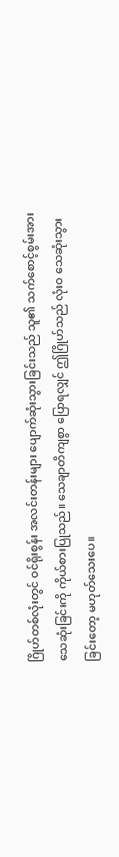ဂြိုဟ်တစ်လုံးတွင် ဝင်ရိုးစွန်း အလင်းတန်းများ ပျောက်ဆုံးသွားခြင်းသည် သူ၏ သက်စောင့်စွမ်းအား သေဆုံးခြင်းကို ကိုယ်စားပြုသည်။ သေချာတိကျစွာ ပြောရလျှင် ဤဂြိုဟ်သည် လုံးဝ သေဆုံးသွားခြင်းတော့ မဟုတ်သေးပေ။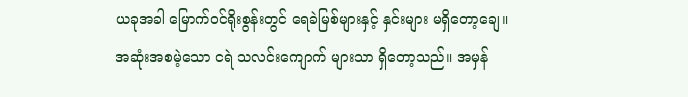ယခုအခါ မြောက်ဝင်ရိုးစွန်းတွင် ရေခဲမြစ်များနှင့် နှင်းများ မရှိတော့ချေ။ အဆုံးအစမဲ့သော ငရဲ သလင်းကျောက် များသာ ရှိတော့သည်။ အမှန်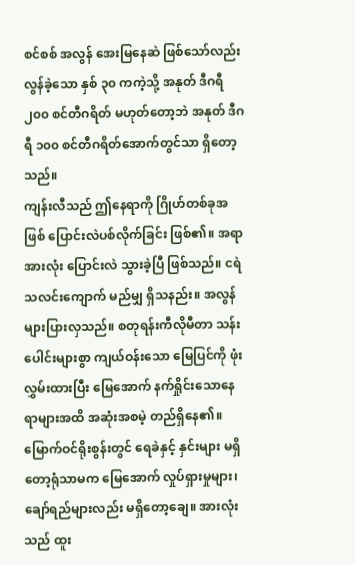စင်စစ် အလွန် အေးမြနေဆဲ ဖြစ်သော်လည်း လွန်ခဲ့သော နှစ် ၃၀ ကကဲ့သို့ အနုတ် ဒီဂရီ ၂၀၀ စင်တီဂရိတ် မဟုတ်တော့ဘဲ အနုတ် ဒီဂရီ ၁၀၀ စင်တီဂရိတ်အောက်တွင်သာ ရှိတော့သည်။
ကျန်းလီသည် ဤနေရာကို ဂြိုဟ်တစ်ခုအဖြစ် ပြောင်းလဲပစ်လိုက်ခြင်း ဖြစ်၏။ အရာအားလုံး ပြောင်းလဲ သွားခဲ့ပြီ ဖြစ်သည်။ ငရဲသလင်းကျောက် မည်မျှ ရှိသနည်း။ အလွန် များပြားလှသည်။ စတုရန်းကီလိုမီတာ သန်းပေါင်းများစွာ ကျယ်ဝန်းသော မြေပြင်ကို ဖုံးလွှမ်းထားပြီး မြေအောက် နက်ရှိုင်းသောနေရာများအထိ အဆုံးအစမဲ့ တည်ရှိနေ၏။
မြောက်ဝင်ရိုးစွန်းတွင် ရေခဲနှင့် နှင်းများ မရှိတော့ရုံသာမက မြေအောက် လှုပ်ရှားမှုများ၊ ချော်ရည်များလည်း မရှိတော့ချေ။ အားလုံးသည် ထူး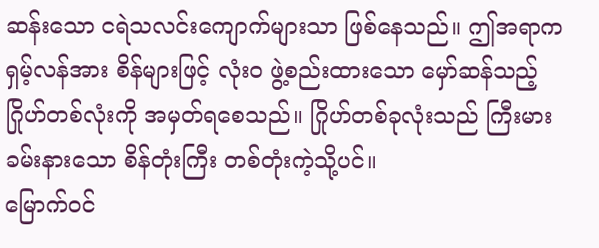ဆန်းသော ငရဲသလင်းကျောက်များသာ ဖြစ်နေသည်။ ဤအရာက ရှမ့်လန်အား စိန်များဖြင့် လုံးဝ ဖွဲ့စည်းထားသော မှော်ဆန်သည့် ဂြိုဟ်တစ်လုံးကို အမှတ်ရစေသည်။ ဂြိုဟ်တစ်ခုလုံးသည် ကြီးမားခမ်းနားသော စိန်တုံးကြီး တစ်တုံးကဲ့သို့ပင်။
မြောက်ဝင်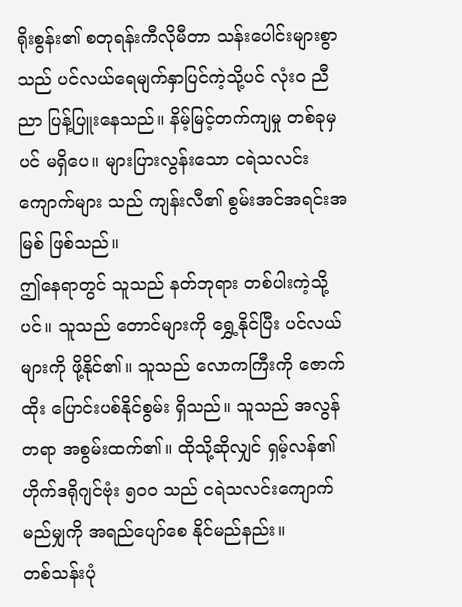ရိုးစွန်း၏ စတုရန်းကီလိုမီတာ သန်းပေါင်းများစွာသည် ပင်လယ်ရေမျက်နှာပြင်ကဲ့သို့ပင် လုံးဝ ညီညာ ပြန့်ပြူးနေသည်။ နိမ့်မြင့်တက်ကျမှု တစ်ခုမှပင် မရှိပေ။ များပြားလွန်းသော ငရဲသလင်းကျောက်များ သည် ကျန်းလီ၏ စွမ်းအင်အရင်းအမြစ် ဖြစ်သည်။
ဤနေရာတွင် သူသည် နတ်ဘုရား တစ်ပါးကဲ့သို့ပင်။ သူသည် တောင်များကို ရွှေ့နိုင်ပြီး ပင်လယ်များကို ဖို့နိုင်၏။ သူသည် လောကကြီးကို ဇောက်ထိုး ပြောင်းပစ်နိုင်စွမ်း ရှိသည်။ သူသည် အလွန်တရာ အစွမ်းထက်၏။ ထိုသို့ဆိုလျှင် ရှမ့်လန်၏ ဟိုက်ဒရိုဂျင်ဗုံး ၅၀၀ သည် ငရဲသလင်းကျောက် မည်မျှကို အရည်ပျော်စေ နိုင်မည်နည်း။
တစ်သန်းပုံ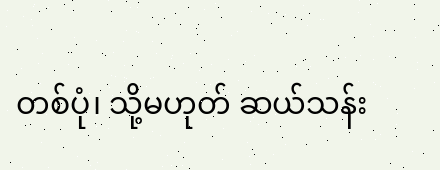တစ်ပုံ၊ သို့မဟုတ် ဆယ်သန်း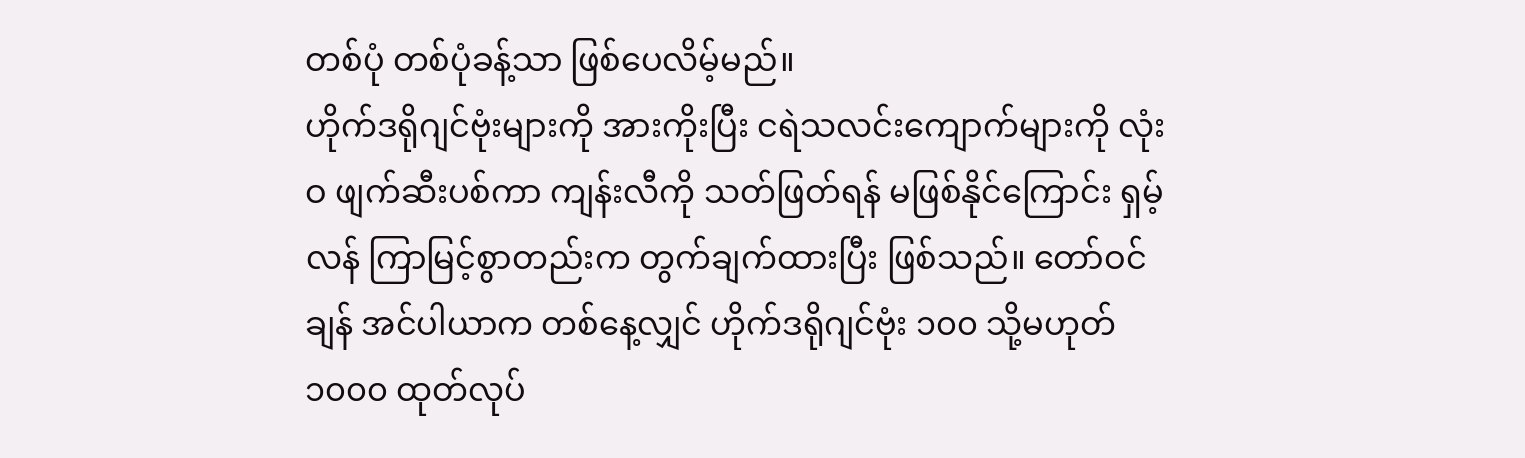တစ်ပုံ တစ်ပုံခန့်သာ ဖြစ်ပေလိမ့်မည်။
ဟိုက်ဒရိုဂျင်ဗုံးများကို အားကိုးပြီး ငရဲသလင်းကျောက်များကို လုံးဝ ဖျက်ဆီးပစ်ကာ ကျန်းလီကို သတ်ဖြတ်ရန် မဖြစ်နိုင်ကြောင်း ရှမ့်လန် ကြာမြင့်စွာတည်းက တွက်ချက်ထားပြီး ဖြစ်သည်။ တော်ဝင်ချန် အင်ပါယာက တစ်နေ့လျှင် ဟိုက်ဒရိုဂျင်ဗုံး ၁၀၀ သို့မဟုတ် ၁၀၀၀ ထုတ်လုပ်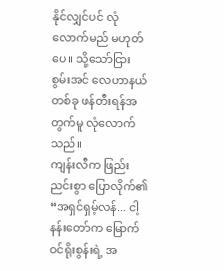နိုင်လျှင်ပင် လုံလောက်မည် မဟုတ်ပေ။ သို့သော်ငြား စွမ်းအင် လေဟာနယ် တစ်ခု ဖန်တီးရန်အတွက်မူ လုံလောက်သည်။
ကျန်းလီက ဖြည်းညင်းစွာ ပြောလိုက်၏ “အရှင်ရှမ့်လန်... ငါ့နန်းတော်က မြောက်ဝင်ရိုးစွန်းရဲ့ အ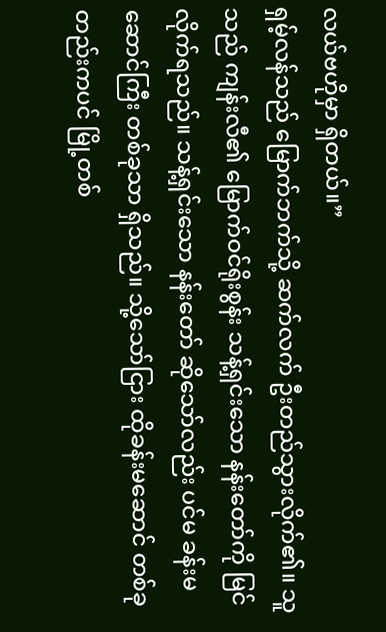လယ်ဗဟိုမှာ ရှိတယ်။”
ရှမ့်လန်သည် မြောက်ဘက်သို့ ဆက်လက် ဦးတည်သွားလိုက်၏။ သူသည် ကျန်းလီ၏ မြောက်ဝင်ရိုးစွန်း သန့်ရှင်းသော နန်းတော်ကို မြင်လိုက်ရသည်။ သန့်ရှင်းသော နန်းတော် ဆိုသော်လည်း ပင်မ ခန်းမဆောင်ကြီး တစ်ခုသာ ရှိသည်။ သို့သော်ငြား ထိုခန်းမဆောင် တစ်ခုတည်းကပင် မြို့တစ်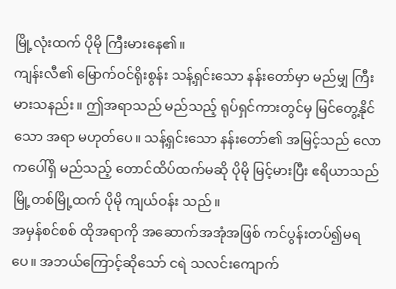မြို့လုံးထက် ပိုမို ကြီးမားနေ၏။
ကျန်းလီ၏ မြောက်ဝင်ရိုးစွန်း သန့်ရှင်းသော နန်းတော်မှာ မည်မျှ ကြီးမားသနည်း။ ဤအရာသည် မည်သည့် ရုပ်ရှင်ကားတွင်မှ မြင်တွေ့နိုင်သော အရာ မဟုတ်ပေ။ သန့်ရှင်းသော နန်းတော်၏ အမြင့်သည် လောကပေါ်ရှိ မည်သည့် တောင်ထိပ်ထက်မဆို ပိုမို မြင့်မားပြီး ဧရိယာသည် မြို့တစ်မြို့ထက် ပိုမို ကျယ်ဝန်း သည်။
အမှန်စင်စစ် ထိုအရာကို အဆောက်အအုံအဖြစ် ကင်ပွန်းတပ်၍မရပေ။ အဘယ်ကြောင့်ဆိုသော် ငရဲ သလင်းကျောက်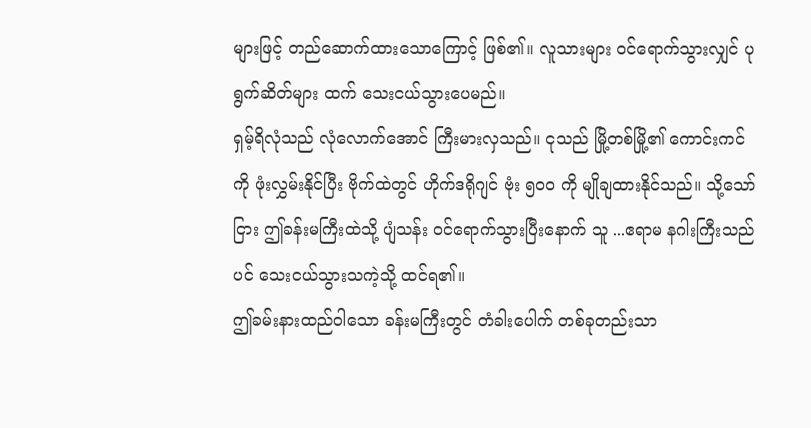များဖြင့် တည်ဆောက်ထားသောကြောင့် ဖြစ်၏။ လူသားများ ဝင်ရောက်သွားလျှင် ပုရွက်ဆိတ်များ ထက် သေးငယ်သွားပေမည်။
ရှမ့်ရိလုံသည် လုံလောက်အောင် ကြီးမားလှသည်။ ငုသည် မြို့တစ်မြို့၏ ကောင်းကင်ကို ဖုံးလွှမ်းနိုင်ပြီး ဗိုက်ထဲတွင် ဟိုက်ဒရိုဂျင် ဗုံး ၅၀၀ ကို မျိုချထားနိုင်သည်။ သို့သော်ငြား ဤခန်းမကြီးထဲသို့ ပျံသန်း ဝင်ရောက်သွားပြီးနောက် သူ ...ဧရာမ နဂါးကြီးသည်ပင် သေးငယ်သွားသကဲ့သို့ ထင်ရ၏။
ဤခမ်းနားထည်ဝါသော ခန်းမကြီးတွင် တံခါးပေါက် တစ်ခုတည်းသာ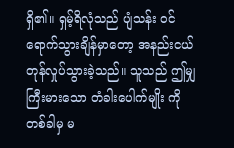ရှိ၏။ ရှမ့်ရိလုံသည် ပျံသန်း ဝင်ရောက်သွားချိန်မှာတော့ အနည်းငယ် တုန်လှုပ်သွားခဲ့သည်။ သူသည် ဤမျှ ကြီးမားသော တံခါးပေါက်မျိုး ကို တစ်ခါမှ မ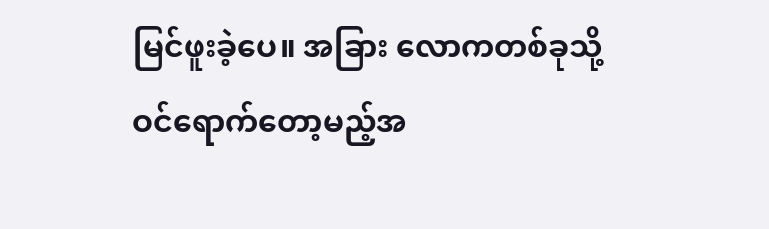မြင်ဖူးခဲ့ပေ။ အခြား လောကတစ်ခုသို့ ဝင်ရောက်တော့မည့်အ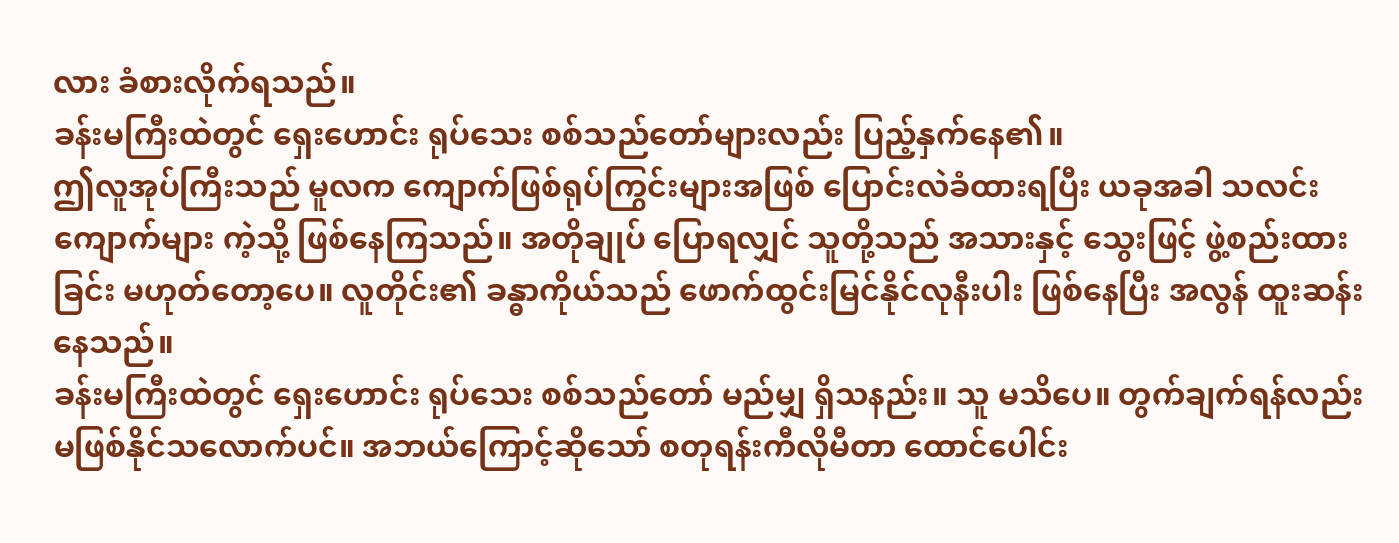လား ခံစားလိုက်ရသည်။
ခန်းမကြီးထဲတွင် ရှေးဟောင်း ရုပ်သေး စစ်သည်တော်များလည်း ပြည့်နှက်နေ၏။
ဤလူအုပ်ကြီးသည် မူလက ကျောက်ဖြစ်ရုပ်ကြွင်းများအဖြစ် ပြောင်းလဲခံထားရပြီး ယခုအခါ သလင်းကျောက်များ ကဲ့သို့ ဖြစ်နေကြသည်။ အတိုချုပ် ပြောရလျှင် သူတို့သည် အသားနှင့် သွေးဖြင့် ဖွဲ့စည်းထားခြင်း မဟုတ်တော့ပေ။ လူတိုင်း၏ ခန္ဓာကိုယ်သည် ဖောက်ထွင်းမြင်နိုင်လုနီးပါး ဖြစ်နေပြီး အလွန် ထူးဆန်းနေသည်။
ခန်းမကြီးထဲတွင် ရှေးဟောင်း ရုပ်သေး စစ်သည်တော် မည်မျှ ရှိသနည်း။ သူ မသိပေ။ တွက်ချက်ရန်လည်း မဖြစ်နိုင်သလောက်ပင်။ အဘယ်ကြောင့်ဆိုသော် စတုရန်းကီလိုမီတာ ထောင်ပေါင်း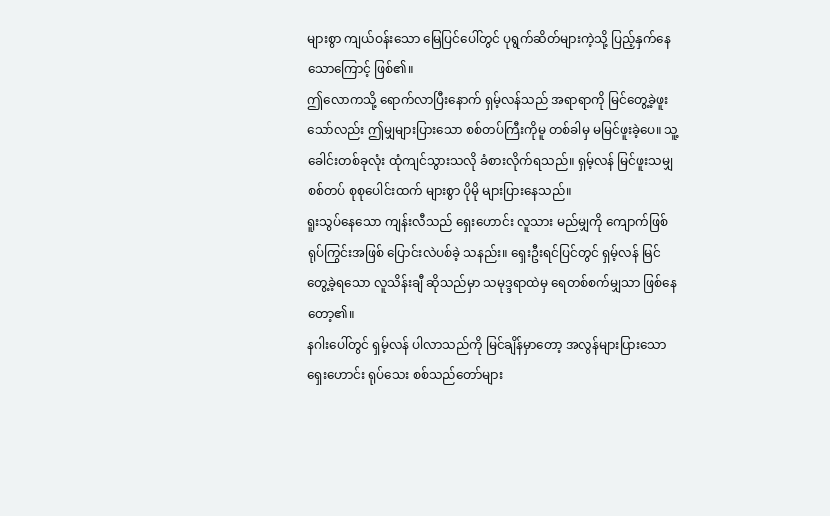များစွာ ကျယ်ဝန်းသော မြေပြင်ပေါ်တွင် ပုရွက်ဆိတ်များကဲ့သို့ ပြည့်နှက်နေသောကြောင့် ဖြစ်၏။
ဤလောကသို့ ရောက်လာပြီးနောက် ရှမ့်လန်သည် အရာရာကို မြင်တွေ့ခဲ့ဖူးသော်လည်း ဤမျှများပြားသော စစ်တပ်ကြီးကိုမူ တစ်ခါမှ မမြင်ဖူးခဲ့ပေ။ သူ့ခေါင်းတစ်ခုလုံး ထုံကျင်သွားသလို ခံစားလိုက်ရသည်။ ရှမ့်လန် မြင်ဖူးသမျှ စစ်တပ် စုစုပေါင်းထက် များစွာ ပိုမို များပြားနေသည်။
ရူးသွပ်နေသော ကျန်းလီသည် ရှေးဟောင်း လူသား မည်မျှကို ကျောက်ဖြစ်ရုပ်ကြွင်းအဖြစ် ပြောင်းလဲပစ်ခဲ့ သနည်း။ ရှေးဦးရင်ပြင်တွင် ရှမ့်လန် မြင်တွေ့ခဲ့ရသော လူသိန်းချီ ဆိုသည်မှာ သမုဒ္ဒရာထဲမှ ရေတစ်စက်မျှသာ ဖြစ်နေတော့၏။
နဂါးပေါ်တွင် ရှမ့်လန် ပါလာသည်ကို မြင်ချိန်မှာတော့ အလွန်များပြားသော ရှေးဟောင်း ရုပ်သေး စစ်သည်တော်များ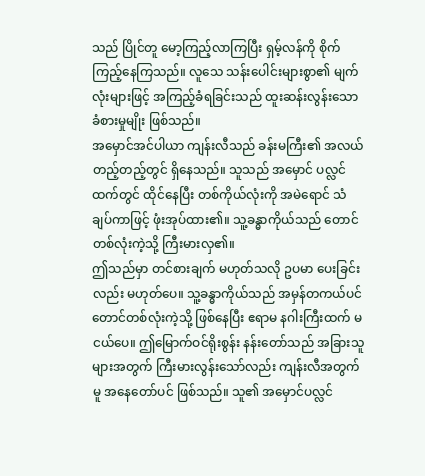သည် ပြိုင်တူ မော့ကြည့်လာကြပြီး ရှမ့်လန်ကို စိုက်ကြည့်နေကြသည်။ လူသေ သန်းပေါင်းများစွာ၏ မျက်လုံးများဖြင့် အကြည့်ခံရခြင်းသည် ထူးဆန်းလွန်းသော ခံစားမှုမျိုး ဖြစ်သည်။
အမှောင်အင်ပါယာ ကျန်းလီသည် ခန်းမကြီး၏ အလယ်တည့်တည့်တွင် ရှိနေသည်။ သူသည် အမှောင် ပလ္လင်ထက်တွင် ထိုင်နေပြီး တစ်ကိုယ်လုံးကို အမဲရောင် သံချပ်ကာဖြင့် ဖုံးအုပ်ထား၏။ သူ့ခန္ဓာကိုယ်သည် တောင်တစ်လုံးကဲ့သို့ ကြီးမားလှ၏။
ဤသည်မှာ တင်စားချက် မဟုတ်သလို ဥပမာ ပေးခြင်းလည်း မဟုတ်ပေ။ သူ့ခန္ဓာကိုယ်သည် အမှန်တကယ်ပင် တောင်တစ်လုံးကဲ့သို့ ဖြစ်နေပြီး ဧရာမ နဂါးကြီးထက် မငယ်ပေ။ ဤမြောက်ဝင်ရိုးစွန်း နန်းတော်သည် အခြားသူများအတွက် ကြီးမားလွန်းသော်လည်း ကျန်းလီအတွက်မူ အနေတော်ပင် ဖြစ်သည်။ သူ၏ အမှောင်ပလ္လင်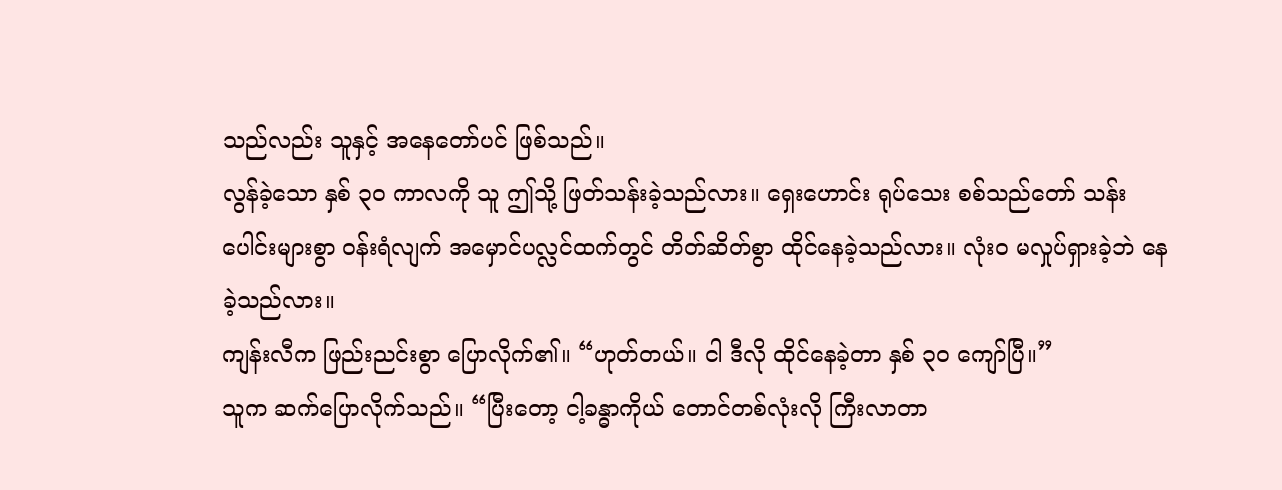သည်လည်း သူနှင့် အနေတော်ပင် ဖြစ်သည်။
လွန်ခဲ့သော နှစ် ၃၀ ကာလကို သူ ဤသို့ ဖြတ်သန်းခဲ့သည်လား။ ရှေးဟောင်း ရုပ်သေး စစ်သည်တော် သန်းပေါင်းများစွာ ဝန်းရံလျက် အမှောင်ပလ္လင်ထက်တွင် တိတ်ဆိတ်စွာ ထိုင်နေခဲ့သည်လား။ လုံးဝ မလှုပ်ရှားခဲ့ဘဲ နေခဲ့သည်လား။
ကျန်းလီက ဖြည်းညင်းစွာ ပြောလိုက်၏။ “ဟုတ်တယ်။ ငါ ဒီလို ထိုင်နေခဲ့တာ နှစ် ၃၀ ကျော်ပြီ။”
သူက ဆက်ပြောလိုက်သည်။ “ပြီးတော့ ငါ့ခန္ဓာကိုယ် တောင်တစ်လုံးလို ကြီးလာတာ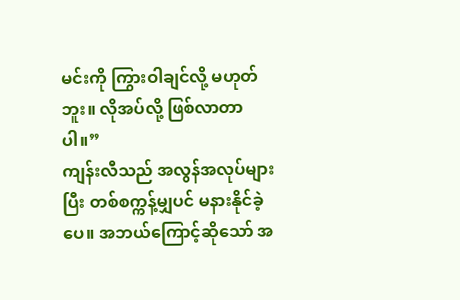မင်းကို ကြွားဝါချင်လို့ မဟုတ်ဘူး။ လိုအပ်လို့ ဖြစ်လာတာပါ။”
ကျန်းလီသည် အလွန်အလုပ်များပြီး တစ်စက္ကန့်မျှပင် မနားနိုင်ခဲ့ပေ။ အဘယ်ကြောင့်ဆိုသော် အ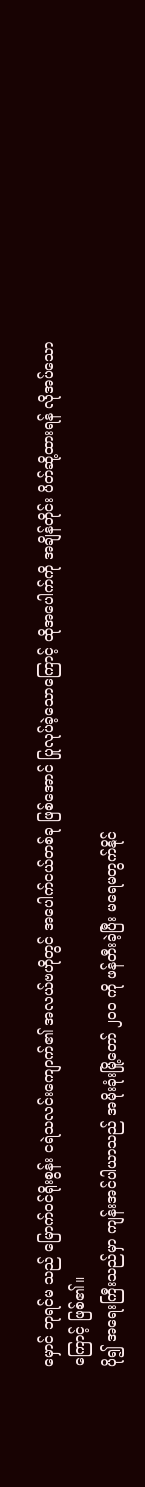မှောင် ဘုရင်မ သည် မြောက်ဝင်ရိုးစွန်း ငရဲသလင်းကျောက်၏ အလယ်ဗဟိုတွင် အပေါက်ငယ်တစ်ခု ဖြစ်အောင် ပြုလုပ်ခဲ့သောကြောင့် ထိုအပေါက်ကို အချိန်တိုင်း ပိတ်ဆို့ထားရန် လိုအပ်သောကြောင့် ဖြစ်၏။
ပို၍ အရေးကြီးသည်မှာ ကျန်းအင်ပါယာသည် အမိုးခုံးမြို့တော် ၂၀၀ ကို ဖန်တီးခဲ့ပြီး မရေမတွက်နိုင်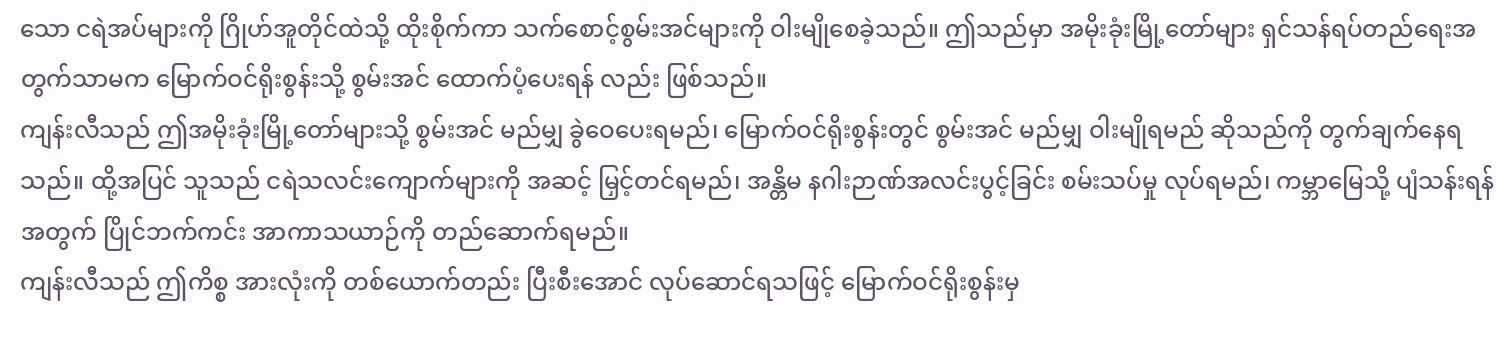သော ငရဲအပ်များကို ဂြိုဟ်အူတိုင်ထဲသို့ ထိုးစိုက်ကာ သက်စောင့်စွမ်းအင်များကို ဝါးမျိုစေခဲ့သည်။ ဤသည်မှာ အမိုးခုံးမြို့တော်များ ရှင်သန်ရပ်တည်ရေးအတွက်သာမက မြောက်ဝင်ရိုးစွန်းသို့ စွမ်းအင် ထောက်ပံ့ပေးရန် လည်း ဖြစ်သည်။
ကျန်းလီသည် ဤအမိုးခုံးမြို့တော်များသို့ စွမ်းအင် မည်မျှ ခွဲဝေပေးရမည်၊ မြောက်ဝင်ရိုးစွန်းတွင် စွမ်းအင် မည်မျှ ဝါးမျိုရမည် ဆိုသည်ကို တွက်ချက်နေရသည်။ ထို့အပြင် သူသည် ငရဲသလင်းကျောက်များကို အဆင့် မြှင့်တင်ရမည်၊ အန္တိမ နဂါးဉာဏ်အလင်းပွင့်ခြင်း စမ်းသပ်မှု လုပ်ရမည်၊ ကမ္ဘာမြေသို့ ပျံသန်းရန်အတွက် ပြိုင်ဘက်ကင်း အာကာသယာဉ်ကို တည်ဆောက်ရမည်။
ကျန်းလီသည် ဤကိစ္စ အားလုံးကို တစ်ယောက်တည်း ပြီးစီးအောင် လုပ်ဆောင်ရသဖြင့် မြောက်ဝင်ရိုးစွန်းမှ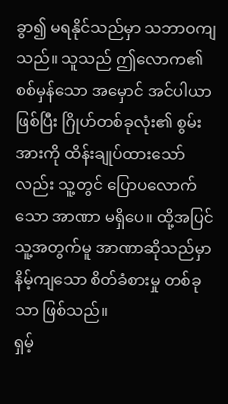ခွာ၍ မရနိုင်သည်မှာ သဘာဝကျသည်။ သူသည် ဤလောက၏ စစ်မှန်သော အမှောင် အင်ပါယာ ဖြစ်ပြီး ဂြိုဟ်တစ်ခုလုံး၏ စွမ်းအားကို ထိန်းချုပ်ထားသော်လည်း သူ့တွင် ပြောပလောက်သော အာဏာ မရှိပေ။ ထို့အပြင် သူ့အတွက်မူ အာဏာဆိုသည်မှာ နိမ့်ကျသော စိတ်ခံစားမှု တစ်ခုသာ ဖြစ်သည်။
ရှမ့်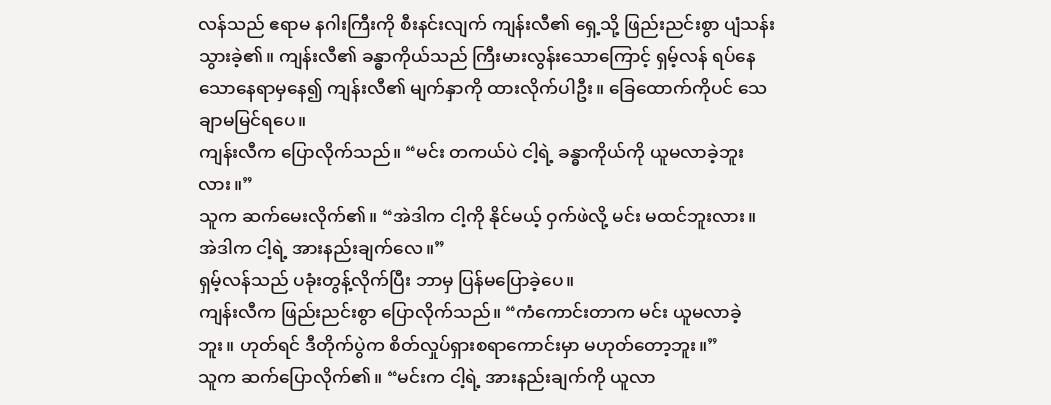လန်သည် ဧရာမ နဂါးကြီးကို စီးနင်းလျက် ကျန်းလီ၏ ရှေ့သို့ ဖြည်းညင်းစွာ ပျံသန်းသွားခဲ့၏။ ကျန်းလီ၏ ခန္ဓာကိုယ်သည် ကြီးမားလွန်းသောကြောင့် ရှမ့်လန် ရပ်နေသောနေရာမှနေ၍ ကျန်းလီ၏ မျက်နှာကို ထားလိုက်ပါဦး။ ခြေထောက်ကိုပင် သေချာမမြင်ရပေ။
ကျန်းလီက ပြောလိုက်သည်။ “မင်း တကယ်ပဲ ငါ့ရဲ့ ခန္ဓာကိုယ်ကို ယူမလာခဲ့ဘူးလား။”
သူက ဆက်မေးလိုက်၏။ “အဲဒါက ငါ့ကို နိုင်မယ့် ဝှက်ဖဲလို့ မင်း မထင်ဘူးလား။ အဲဒါက ငါ့ရဲ့ အားနည်းချက်လေ။”
ရှမ့်လန်သည် ပခုံးတွန့်လိုက်ပြီး ဘာမှ ပြန်မပြောခဲ့ပေ။
ကျန်းလီက ဖြည်းညင်းစွာ ပြောလိုက်သည်။ “ကံကောင်းတာက မင်း ယူမလာခဲ့ဘူး။ ဟုတ်ရင် ဒီတိုက်ပွဲက စိတ်လှုပ်ရှားစရာကောင်းမှာ မဟုတ်တော့ဘူး။”
သူက ဆက်ပြောလိုက်၏။ “မင်းက ငါ့ရဲ့ အားနည်းချက်ကို ယူလာ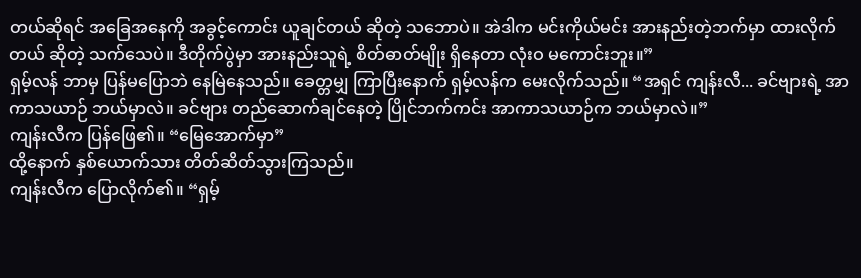တယ်ဆိုရင် အခြေအနေကို အခွင့်ကောင်း ယူချင်တယ် ဆိုတဲ့ သဘောပဲ။ အဲဒါက မင်းကိုယ်မင်း အားနည်းတဲ့ဘက်မှာ ထားလိုက်တယ် ဆိုတဲ့ သက်သေပဲ။ ဒီတိုက်ပွဲမှာ အားနည်းသူရဲ့ စိတ်ဓာတ်မျိုး ရှိနေတာ လုံးဝ မကောင်းဘူး။”
ရှမ့်လန် ဘာမှ ပြန်မပြောဘဲ နေမြဲနေသည်။ ခေတ္တမျှ ကြာပြီးနောက် ရှမ့်လန်က မေးလိုက်သည်။ “အရှင် ကျန်းလီ... ခင်ဗျားရဲ့ အာကာသယာဉ် ဘယ်မှာလဲ။ ခင်ဗျား တည်ဆောက်ချင်နေတဲ့ ပြိုင်ဘက်ကင်း အာကာသယာဉ်က ဘယ်မှာလဲ။”
ကျန်းလီက ပြန်ဖြေ၏။ “မြေအောက်မှာ”
ထို့နောက် နှစ်ယောက်သား တိတ်ဆိတ်သွားကြသည်။
ကျန်းလီက ပြောလိုက်၏။ “ရှမ့်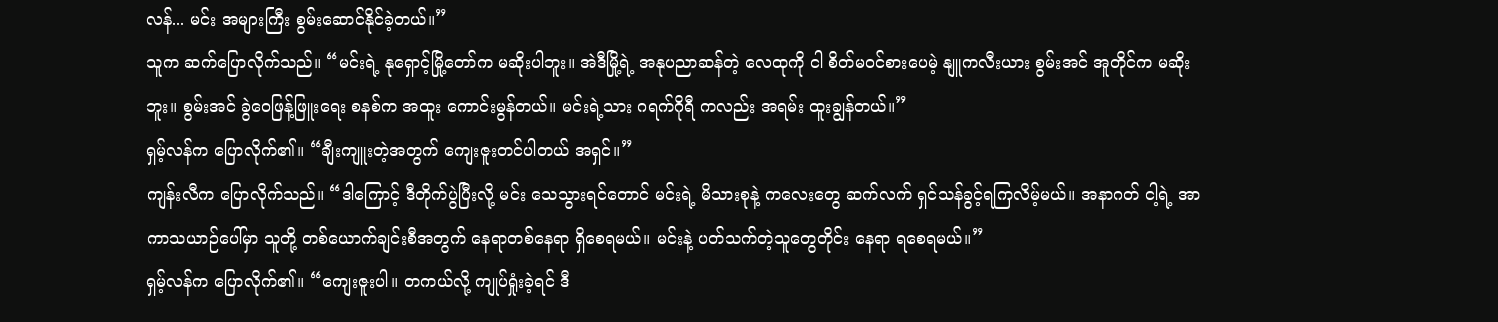လန်... မင်း အများကြီး စွမ်းဆောင်နိုင်ခဲ့တယ်။”
သူက ဆက်ပြောလိုက်သည်။ “မင်းရဲ့ နုရှောင့်မြို့တော်က မဆိုးပါဘူး။ အဲဒီမြို့ရဲ့ အနုပညာဆန်တဲ့ လေထုကို ငါ စိတ်မဝင်စားပေမဲ့ နျူကလီးယား စွမ်းအင် အူတိုင်က မဆိုးဘူး။ စွမ်းအင် ခွဲဝေဖြန့်ဖြူးရေး စနစ်က အထူး ကောင်းမွန်တယ်။ မင်းရဲ့သား ဂရက်ဂိုရီ ကလည်း အရမ်း ထူးချွန်တယ်။”
ရှမ့်လန်က ပြောလိုက်၏။ “ချီးကျူးတဲ့အတွက် ကျေးဇူးတင်ပါတယ် အရှင်။”
ကျန်းလီက ပြောလိုက်သည်။ “ဒါကြောင့် ဒီတိုက်ပွဲပြီးလို့ မင်း သေသွားရင်တောင် မင်းရဲ့ မိသားစုနဲ့ ကလေးတွေ ဆက်လက် ရှင်သန်ခွင့်ရကြလိမ့်မယ်။ အနာဂတ် ငါ့ရဲ့ အာကာသယာဉ်ပေါ်မှာ သူတို့ တစ်ယောက်ချင်းစီအတွက် နေရာတစ်နေရာ ရှိစေရမယ်။ မင်းနဲ့ ပတ်သက်တဲ့သူတွေတိုင်း နေရာ ရစေရမယ်။”
ရှမ့်လန်က ပြောလိုက်၏။ “ကျေးဇူးပါ။ တကယ်လို့ ကျုပ်ရှုံးခဲ့ရင် ဒီ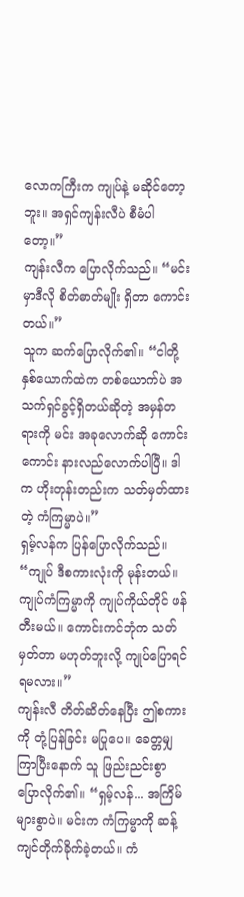လောကကြီးက ကျုပ်နဲ့ မဆိုင်တော့ဘူး။ အရှင်ကျန်းလီပဲ စီမံပါတော့။”
ကျန်းလီက ပြောလိုက်သည်။ “မင်းမှာဒီလို စိတ်ဓာတ်မျိုး ရှိတာ ကောင်းတယ်။”
သူက ဆက်ပြောလိုက်၏။ “ငါတို့နှစ်ယောက်ထဲက တစ်ယောက်ပဲ အသက်ရှင်ခွင့်ရှိတယ်ဆိုတဲ့ အမှန်တရားကို မင်း အခုလောက်ဆို ကောင်းကောင်း နားလည်လောက်ပါပြီ။ ဒါက ဟိုးတုန်းတည်းက သတ်မှတ်ထားတဲ့ ကံကြမ္မာပဲ။”
ရှမ့်လန်က ပြန်ပြောလိုက်သည်။ “ကျုပ် ဒီစကားလုံးကို မုန်းတယ်။ ကျုပ်ကံကြမ္မာကို ကျုပ်ကိုယ်တိုင် ဖန်တီးမယ်။ ကောင်းကင်ဘုံက သတ်မှတ်တာ မဟုတ်ဘူးလို့ ကျုပ်ပြောရင် ရမလား။”
ကျန်းလီ တိတ်ဆိတ်နေပြီး ဤစကားကို တုံ့ပြန်ခြင်း မပြုပေ။ ခေတ္တမျှကြာပြီးနောက် သူ ဖြည်းညင်းစွာ ပြောလိုက်၏။ “ရှမ့်လန်... အကြိမ်များစွာပဲ။ မင်းက ကံကြမ္မာကို ဆန့်ကျင်တိုက်ခိုက်ခဲ့တယ်။ ကံ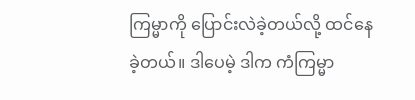ကြမ္မာကို ပြောင်းလဲခဲ့တယ်လို့ ထင်နေခဲ့တယ်။ ဒါပေမဲ့ ဒါက ကံကြမ္မာ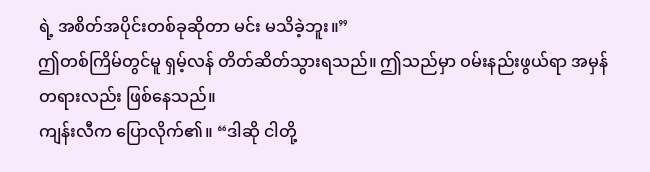ရဲ့ အစိတ်အပိုင်းတစ်ခုဆိုတာ မင်း မသိခဲ့ဘူး။”
ဤတစ်ကြိမ်တွင်မူ ရှမ့်လန် တိတ်ဆိတ်သွားရသည်။ ဤသည်မှာ ဝမ်းနည်းဖွယ်ရာ အမှန်တရားလည်း ဖြစ်နေသည်။
ကျန်းလီက ပြောလိုက်၏။ “ဒါဆို ငါတို့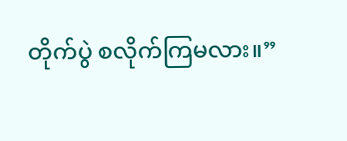တိုက်ပွဲ စလိုက်ကြမလား။”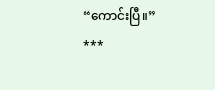“ကောင်းပြီ။”
***